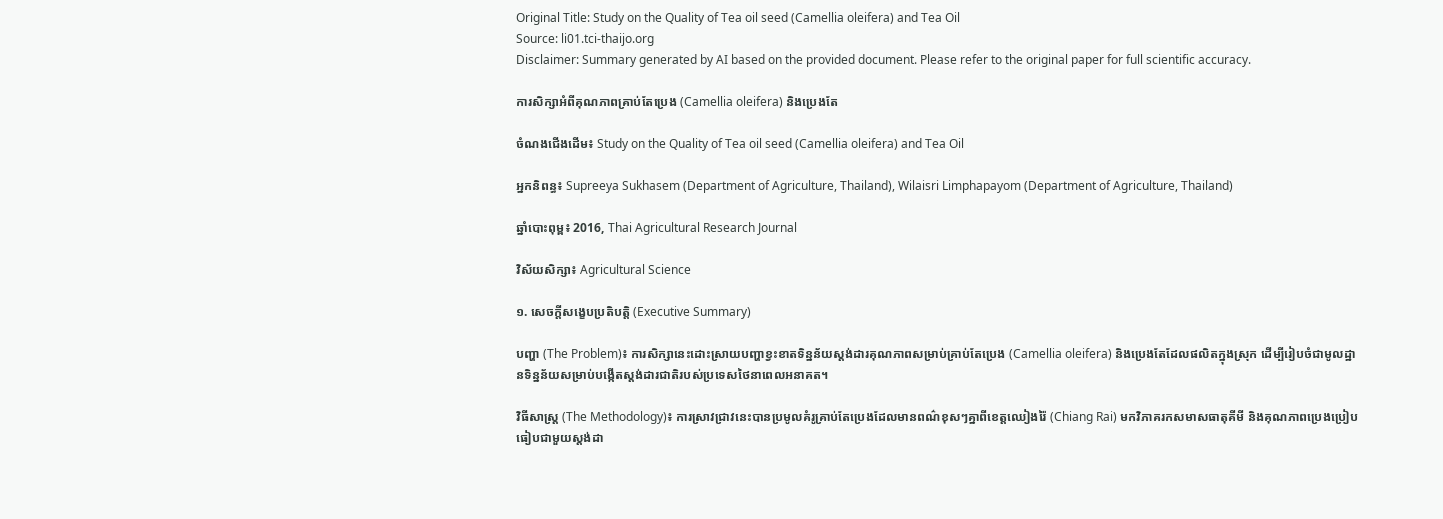Original Title: Study on the Quality of Tea oil seed (Camellia oleifera) and Tea Oil
Source: li01.tci-thaijo.org
Disclaimer: Summary generated by AI based on the provided document. Please refer to the original paper for full scientific accuracy.

ការសិក្សាអំពីគុណភាពគ្រាប់តែប្រេង (Camellia oleifera) និងប្រេងតែ

ចំណងជើងដើម៖ Study on the Quality of Tea oil seed (Camellia oleifera) and Tea Oil

អ្នកនិពន្ធ៖ Supreeya Sukhasem (Department of Agriculture, Thailand), Wilaisri Limphapayom (Department of Agriculture, Thailand)

ឆ្នាំបោះពុម្ព៖ 2016, Thai Agricultural Research Journal

វិស័យសិក្សា៖ Agricultural Science

១. សេចក្តីសង្ខេបប្រតិបត្តិ (Executive Summary)

បញ្ហា (The Problem)៖ ការសិក្សានេះដោះស្រាយបញ្ហាខ្វះខាតទិន្នន័យស្តង់ដារគុណភាពសម្រាប់គ្រាប់តែប្រេង (Camellia oleifera) និងប្រេងតែដែលផលិតក្នុងស្រុក ដើម្បីរៀបចំជាមូលដ្ឋានទិន្នន័យសម្រាប់បង្កើតស្តង់ដារជាតិរបស់ប្រទេសថៃនាពេលអនាគត។

វិធីសាស្ត្រ (The Methodology)៖ ការស្រាវជ្រាវនេះបានប្រមូលគំរូគ្រាប់តែប្រេងដែលមានពណ៌ខុសៗគ្នាពីខេត្តឈៀងរ៉ៃ (Chiang Rai) មកវិភាគរកសមាសធាតុគីមី និងគុណភាពប្រេងប្រៀបធៀបជាមួយស្តង់ដា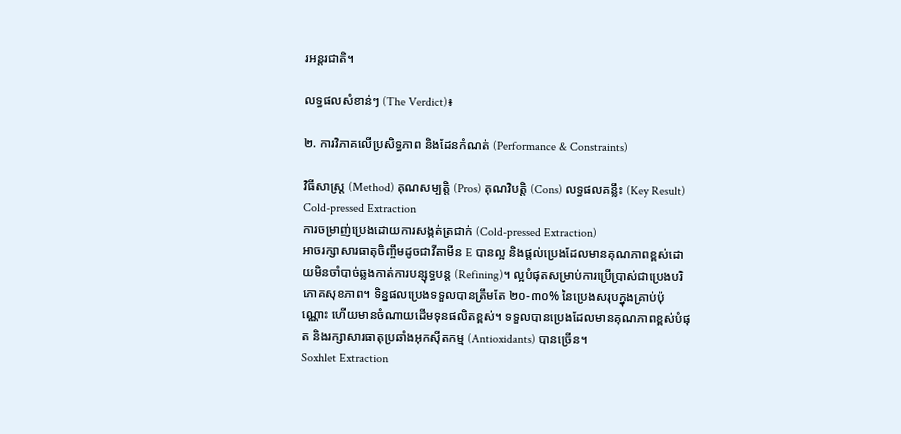រអន្តរជាតិ។

លទ្ធផលសំខាន់ៗ (The Verdict)៖

២. ការវិភាគលើប្រសិទ្ធភាព និងដែនកំណត់ (Performance & Constraints)

វិធីសាស្ត្រ (Method) គុណសម្បត្តិ (Pros) គុណវិបត្តិ (Cons) លទ្ធផលគន្លឹះ (Key Result)
Cold-pressed Extraction
ការចម្រាញ់ប្រេងដោយការសង្កត់ត្រជាក់ (Cold-pressed Extraction)
អាចរក្សាសារធាតុចិញ្ចឹមដូចជាវីតាមីន E បានល្អ និងផ្តល់ប្រេងដែលមានគុណភាពខ្ពស់ដោយមិនចាំបាច់ឆ្លងកាត់ការបន្សុទ្ធបន្ត (Refining)។ ល្អបំផុតសម្រាប់ការប្រើប្រាស់ជាប្រេងបរិភោគសុខភាព។ ទិន្នផលប្រេងទទួលបានត្រឹមតែ ២០-៣០% នៃប្រេងសរុបក្នុងគ្រាប់ប៉ុណ្ណោះ ហើយមានចំណាយដើមទុនផលិតខ្ពស់។ ទទួលបានប្រេងដែលមានគុណភាពខ្ពស់បំផុត និងរក្សាសារធាតុប្រឆាំងអុកស៊ីតកម្ម (Antioxidants) បានច្រើន។
Soxhlet Extraction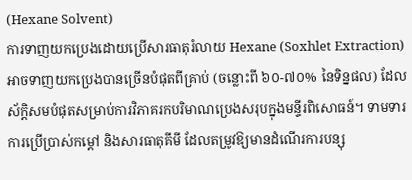(Hexane Solvent)
ការទាញយកប្រេងដោយប្រើសារធាតុរំលាយ Hexane (Soxhlet Extraction)
អាចទាញយកប្រេងបានច្រើនបំផុតពីគ្រាប់ (ចន្លោះពី ៦០-៧០% នៃទិន្នផល) ដែលស័ក្តិសមបំផុតសម្រាប់ការវិភាគរកបរិមាណប្រេងសរុបក្នុងមន្ទីរពិសោធន៍។ ទាមទារការប្រើប្រាស់កម្តៅ និងសារធាតុគីមី ដែលតម្រូវឱ្យមានដំណើរការបន្សុ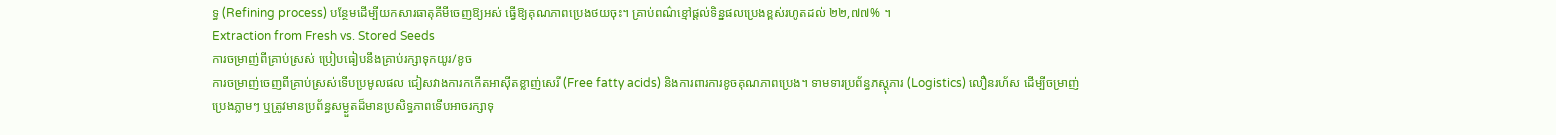ទ្ធ (Refining process) បន្ថែមដើម្បីយកសារធាតុគីមីចេញឱ្យអស់ ធ្វើឱ្យគុណភាពប្រេងថយចុះ។ គ្រាប់ពណ៌ខ្មៅផ្តល់ទិន្នផលប្រេងខ្ពស់រហូតដល់ ២២,៧៧% ។
Extraction from Fresh vs. Stored Seeds
ការចម្រាញ់ពីគ្រាប់ស្រស់ ប្រៀបធៀបនឹងគ្រាប់រក្សាទុកយូរ/ខូច
ការចម្រាញ់ចេញពីគ្រាប់ស្រស់ទើបប្រមូលផល ជៀសវាងការកកើតអាស៊ីតខ្លាញ់សេរី (Free fatty acids) និងការពារការខូចគុណភាពប្រេង។ ទាមទារប្រព័ន្ធភស្តុភារ (Logistics) លឿនរហ័ស ដើម្បីចម្រាញ់ប្រេងភ្លាមៗ ឬត្រូវមានប្រព័ន្ធសម្ងួតដ៏មានប្រសិទ្ធភាពទើបអាចរក្សាទុ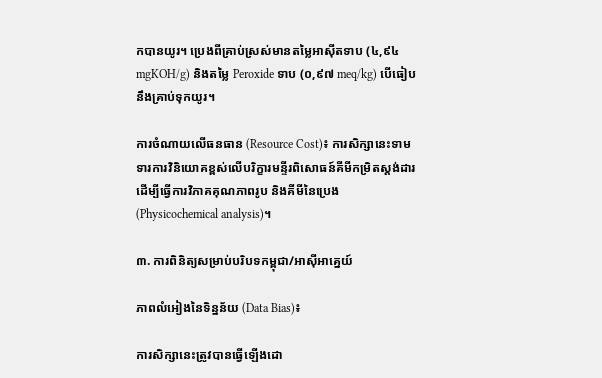កបានយូរ។ ប្រេងពីគ្រាប់ស្រស់មានតម្លៃអាស៊ីតទាប (៤,៩៤ mgKOH/g) និងតម្លៃ Peroxide ទាប (០,៩៧ meq/kg) បើធៀបនឹងគ្រាប់ទុកយូរ។

ការចំណាយលើធនធាន (Resource Cost)៖ ការសិក្សានេះទាមទារការវិនិយោគខ្ពស់លើបរិក្ខារមន្ទីរពិសោធន៍គីមីកម្រិតស្តង់ដារ ដើម្បីធ្វើការវិភាគគុណភាពរូប និងគីមីនៃប្រេង (Physicochemical analysis)។

៣. ការពិនិត្យសម្រាប់បរិបទកម្ពុជា/អាស៊ីអាគ្នេយ៍

ភាពលំអៀងនៃទិន្នន័យ (Data Bias)៖

ការសិក្សានេះត្រូវបានធ្វើឡើងដោ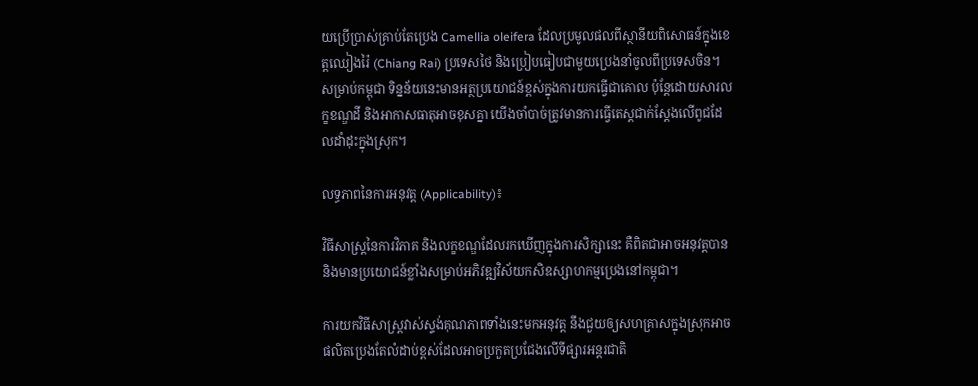យប្រើប្រាស់គ្រាប់តែប្រេង Camellia oleifera ដែលប្រមូលផលពីស្ថានីយពិសោធន៍ក្នុងខេត្តឈៀងរ៉ៃ (Chiang Rai) ប្រទេសថៃ និងប្រៀបធៀបជាមួយប្រេងនាំចូលពីប្រទេសចិន។ សម្រាប់កម្ពុជា ទិន្នន័យនេះមានអត្ថប្រយោជន៍ខ្ពស់ក្នុងការយកធ្វើជាគោល ប៉ុន្តែដោយសារលក្ខខណ្ឌដី និងអាកាសធាតុអាចខុសគ្នា យើងចាំបាច់ត្រូវមានការធ្វើតេស្តជាក់ស្តែងលើពូជដែលដាំដុះក្នុងស្រុក។

លទ្ធភាពនៃការអនុវត្ត (Applicability)៖

វិធីសាស្ត្រនៃការវិភាគ និងលក្ខខណ្ឌដែលរកឃើញក្នុងការសិក្សានេះ គឺពិតជាអាចអនុវត្តបាន និងមានប្រយោជន៍ខ្លាំងសម្រាប់អភិវឌ្ឍវិស័យកសិឧស្សាហកម្មប្រេងនៅកម្ពុជា។

ការយកវិធីសាស្ត្រវាស់ស្ទង់គុណភាពទាំងនេះមកអនុវត្ត នឹងជួយឲ្យសហគ្រាសក្នុងស្រុកអាចផលិតប្រេងតែលំដាប់ខ្ពស់ដែលអាចប្រកួតប្រជែងលើទីផ្សារអន្តរជាតិ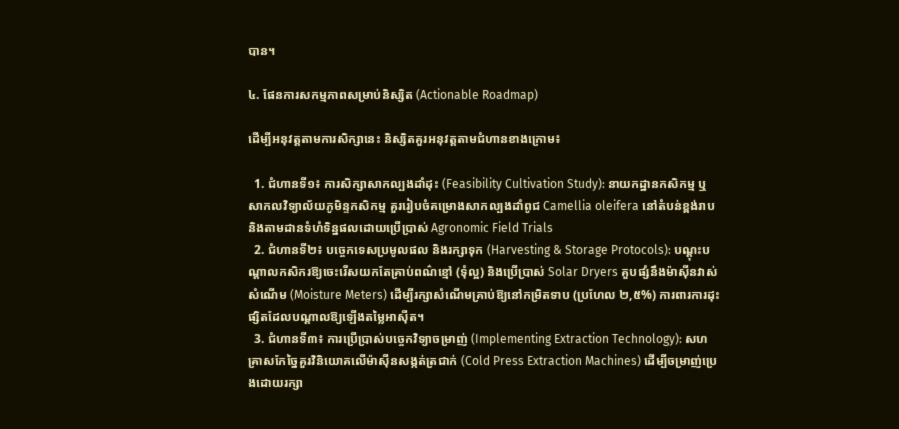បាន។

៤. ផែនការសកម្មភាពសម្រាប់និស្សិត (Actionable Roadmap)

ដើម្បីអនុវត្តតាមការសិក្សានេះ និស្សិតគួរអនុវត្តតាមជំហានខាងក្រោម៖

  1. ជំហានទី១៖ ការសិក្សាសាកល្បងដាំដុះ (Feasibility Cultivation Study): នាយកដ្ឋានកសិកម្ម ឬសាកលវិទ្យាល័យភូមិន្ទកសិកម្ម គួររៀបចំគម្រោងសាកល្បងដាំពូជ Camellia oleifera នៅតំបន់ខ្ពង់រាប និងតាមដានទំហំទិន្នផលដោយប្រើប្រាស់ Agronomic Field Trials
  2. ជំហានទី២៖ បច្ចេកទេសប្រមូលផល និងរក្សាទុក (Harvesting & Storage Protocols): បណ្តុះបណ្តាលកសិករឱ្យចេះរើសយកតែគ្រាប់ពណ៌ខ្មៅ (ទុំល្អ) និងប្រើប្រាស់ Solar Dryers គួបផ្សំនឹងម៉ាស៊ីនវាស់សំណើម (Moisture Meters) ដើម្បីរក្សាសំណើមគ្រាប់ឱ្យនៅកម្រិតទាប (ប្រហែល ២,៥%) ការពារការដុះផ្សិតដែលបណ្តាលឱ្យឡើងតម្លៃអាស៊ីត។
  3. ជំហានទី៣៖ ការប្រើប្រាស់បច្ចេកវិទ្យាចម្រាញ់ (Implementing Extraction Technology): សហគ្រាសកែច្នៃគួរវិនិយោគលើម៉ាស៊ីនសង្កត់ត្រជាក់ (Cold Press Extraction Machines) ដើម្បីចម្រាញ់ប្រេងដោយរក្សា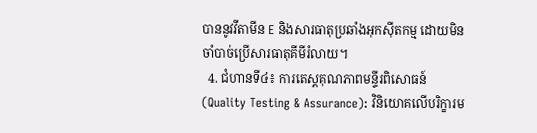បាននូវវីតាមីន E និងសារធាតុប្រឆាំងអុកស៊ីតកម្ម ដោយមិនចាំបាច់ប្រើសារធាតុគីមីរំលាយ។
  4. ជំហានទី៤៖ ការតេស្តគុណភាពមន្ទីរពិសោធន៍ (Quality Testing & Assurance): វិនិយោគលើបរិក្ខារម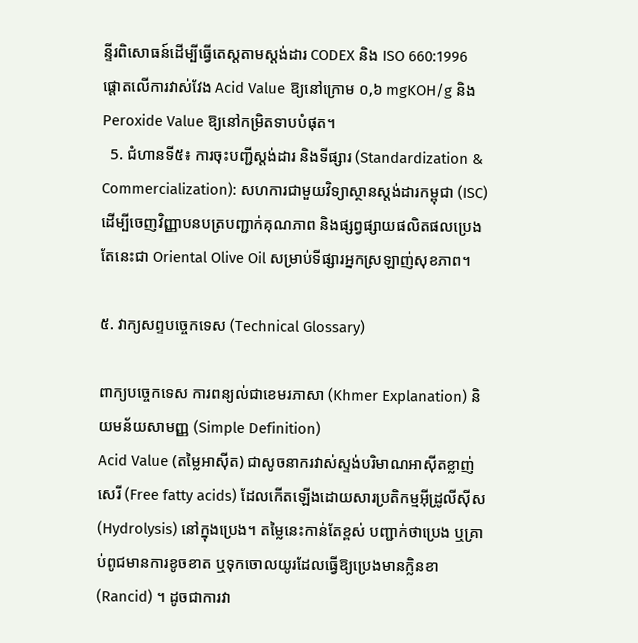ន្ទីរពិសោធន៍ដើម្បីធ្វើតេស្តតាមស្តង់ដារ CODEX និង ISO 660:1996 ផ្តោតលើការវាស់វែង Acid Value ឱ្យនៅក្រោម ០,៦ mgKOH/g និង Peroxide Value ឱ្យនៅកម្រិតទាបបំផុត។
  5. ជំហានទី៥៖ ការចុះបញ្ជីស្តង់ដារ និងទីផ្សារ (Standardization & Commercialization): សហការជាមួយវិទ្យាស្ថានស្តង់ដារកម្ពុជា (ISC) ដើម្បីចេញវិញ្ញាបនបត្របញ្ជាក់គុណភាព និងផ្សព្វផ្សាយផលិតផលប្រេងតែនេះជា Oriental Olive Oil សម្រាប់ទីផ្សារអ្នកស្រឡាញ់សុខភាព។

៥. វាក្យសព្ទបច្ចេកទេស (Technical Glossary)

ពាក្យបច្ចេកទេស ការពន្យល់ជាខេមរភាសា (Khmer Explanation) និយមន័យសាមញ្ញ (Simple Definition)
Acid Value (តម្លៃអាស៊ីត) ជាសូចនាករវាស់ស្ទង់បរិមាណអាស៊ីតខ្លាញ់សេរី (Free fatty acids) ដែលកើតឡើងដោយសារប្រតិកម្មអ៊ីដ្រូលីស៊ីស (Hydrolysis) នៅក្នុងប្រេង។ តម្លៃនេះកាន់តែខ្ពស់ បញ្ជាក់ថាប្រេង ឬគ្រាប់ពូជមានការខូចខាត ឬទុកចោលយូរដែលធ្វើឱ្យប្រេងមានក្លិនខា (Rancid) ។ ដូចជាការវា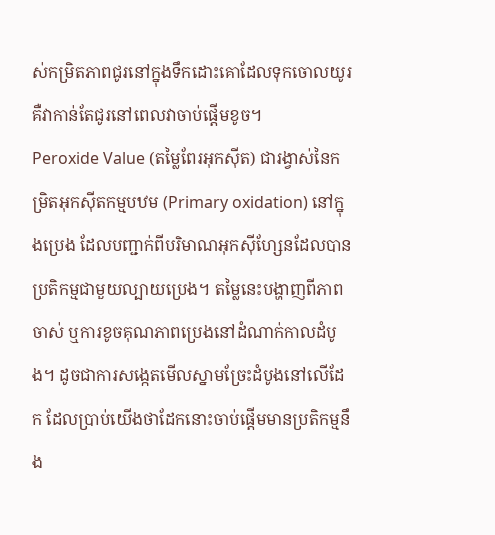ស់កម្រិតភាពជូរនៅក្នុងទឹកដោះគោដែលទុកចោលយូរ គឺវាកាន់តែជូរនៅពេលវាចាប់ផ្តើមខូច។
Peroxide Value (តម្លៃពែរអុកស៊ីត) ជារង្វាស់នៃកម្រិតអុកស៊ីតកម្មបឋម (Primary oxidation) នៅក្នុងប្រេង ដែលបញ្ជាក់ពីបរិមាណអុកស៊ីហ្សែនដែលបានប្រតិកម្មជាមួយល្បាយប្រេង។ តម្លៃនេះបង្ហាញពីភាពចាស់ ឬការខូចគុណភាពប្រេងនៅដំណាក់កាលដំបូង។ ដូចជាការសង្កេតមើលស្នាមច្រែះដំបូងនៅលើដែក ដែលប្រាប់យើងថាដែកនោះចាប់ផ្តើមមានប្រតិកម្មនឹង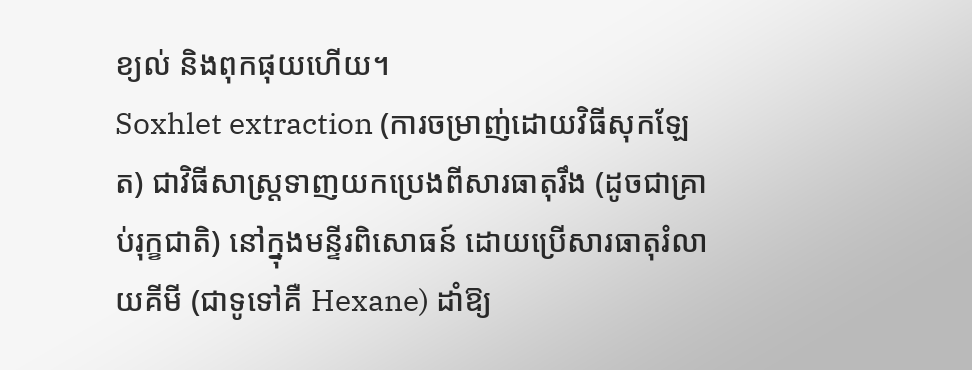ខ្យល់ និងពុកផុយហើយ។
Soxhlet extraction (ការចម្រាញ់ដោយវិធីសុកឡែត) ជាវិធីសាស្ត្រទាញយកប្រេងពីសារធាតុរឹង (ដូចជាគ្រាប់រុក្ខជាតិ) នៅក្នុងមន្ទីរពិសោធន៍ ដោយប្រើសារធាតុរំលាយគីមី (ជាទូទៅគឺ Hexane) ដាំឱ្យ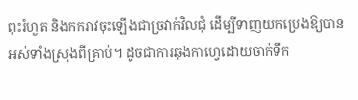ពុះរំហួត និងកករាវចុះឡើងជាច្រវាក់វិលជុំ ដើម្បីទាញយកប្រេងឱ្យបានអស់ទាំងស្រុងពីគ្រាប់។ ដូចជាការឆុងកាហ្វេដោយចាក់ទឹក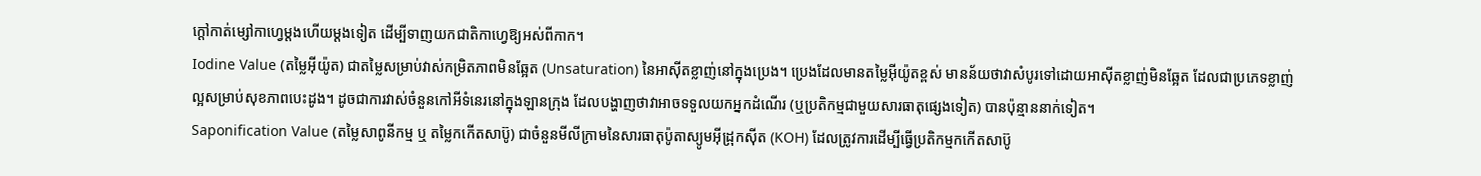ក្តៅកាត់ម្សៅកាហ្វេម្តងហើយម្តងទៀត ដើម្បីទាញយកជាតិកាហ្វេឱ្យអស់ពីកាក។
Iodine Value (តម្លៃអ៊ីយ៉ូត) ជាតម្លៃសម្រាប់វាស់កម្រិតភាពមិនឆ្អែត (Unsaturation) នៃអាស៊ីតខ្លាញ់នៅក្នុងប្រេង។ ប្រេងដែលមានតម្លៃអ៊ីយ៉ូតខ្ពស់ មានន័យថាវាសំបូរទៅដោយអាស៊ីតខ្លាញ់មិនឆ្អែត ដែលជាប្រភេទខ្លាញ់ល្អសម្រាប់សុខភាពបេះដូង។ ដូចជាការវាស់ចំនួនកៅអីទំនេរនៅក្នុងឡានក្រុង ដែលបង្ហាញថាវាអាចទទួលយកអ្នកដំណើរ (ឬប្រតិកម្មជាមួយសារធាតុផ្សេងទៀត) បានប៉ុន្មាននាក់ទៀត។
Saponification Value (តម្លៃសាពូនីកម្ម ឬ តម្លៃកកើតសាប៊ូ) ជាចំនួនមីលីក្រាមនៃសារធាតុប៉ូតាស្យូមអ៊ីដ្រុកស៊ីត (KOH) ដែលត្រូវការដើម្បីធ្វើប្រតិកម្មកកើតសាប៊ូ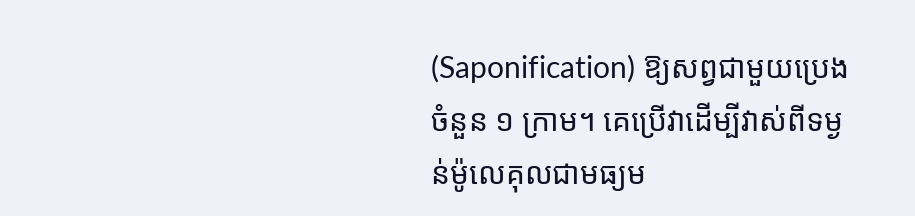(Saponification) ឱ្យសព្វជាមួយប្រេងចំនួន ១ ក្រាម។ គេប្រើវាដើម្បីវាស់ពីទម្ងន់ម៉ូលេគុលជាមធ្យម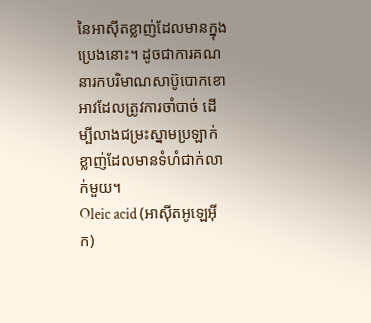នៃអាស៊ីតខ្លាញ់ដែលមានក្នុងប្រេងនោះ។ ដូចជាការគណនារកបរិមាណសាប៊ូបោកខោអាវដែលត្រូវការចាំបាច់ ដើម្បីលាងជម្រះស្នាមប្រឡាក់ខ្លាញ់ដែលមានទំហំជាក់លាក់មួយ។
Oleic acid (អាស៊ីតអូឡេអ៊ីក)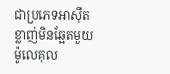ជាប្រភេទអាស៊ីតខ្លាញ់មិនឆ្អែតមួយម៉ូលេគុល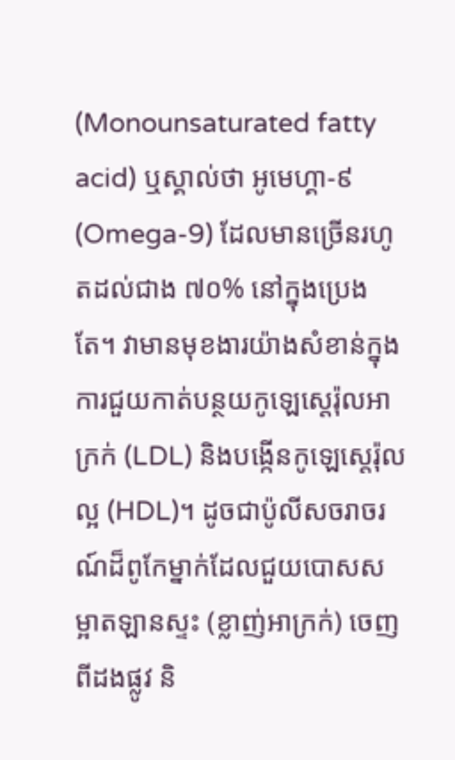(Monounsaturated fatty acid) ឬស្គាល់ថា អូមេហ្គា-៩ (Omega-9) ដែលមានច្រើនរហូតដល់ជាង ៧០% នៅក្នុងប្រេងតែ។ វាមានមុខងារយ៉ាងសំខាន់ក្នុងការជួយកាត់បន្ថយកូឡេស្តេរ៉ុលអាក្រក់ (LDL) និងបង្កើនកូឡេស្តេរ៉ុលល្អ (HDL)។ ដូចជាប៉ូលីសចរាចរណ៍ដ៏ពូកែម្នាក់ដែលជួយបោសសម្អាតឡានស្ទះ (ខ្លាញ់អាក្រក់) ចេញពីដងផ្លូវ និ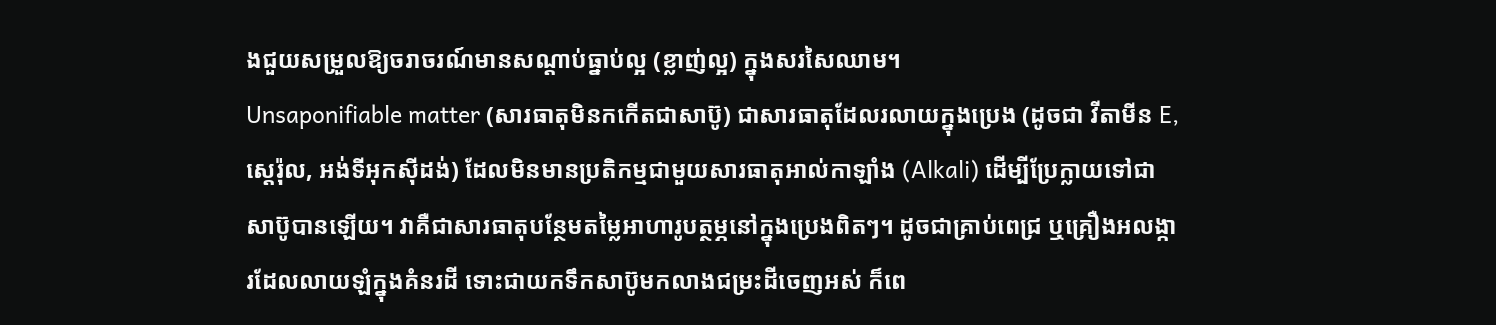ងជួយសម្រួលឱ្យចរាចរណ៍មានសណ្តាប់ធ្នាប់ល្អ (ខ្លាញ់ល្អ) ក្នុងសរសៃឈាម។
Unsaponifiable matter (សារធាតុមិនកកើតជាសាប៊ូ) ជាសារធាតុដែលរលាយក្នុងប្រេង (ដូចជា វីតាមីន E, ស្តេរ៉ុល, អង់ទីអុកស៊ីដង់) ដែលមិនមានប្រតិកម្មជាមួយសារធាតុអាល់កាឡាំង (Alkali) ដើម្បីប្រែក្លាយទៅជាសាប៊ូបានឡើយ។ វាគឺជាសារធាតុបន្ថែមតម្លៃអាហារូបត្ថម្ភនៅក្នុងប្រេងពិតៗ។ ដូចជាគ្រាប់ពេជ្រ ឬគ្រឿងអលង្ការដែលលាយឡំក្នុងគំនរដី ទោះជាយកទឹកសាប៊ូមកលាងជម្រះដីចេញអស់ ក៏ពេ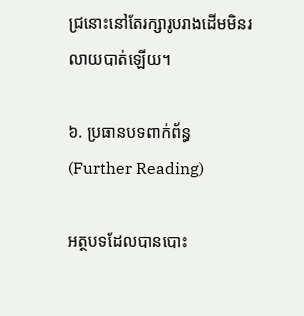ជ្រនោះនៅតែរក្សារូបរាងដើមមិនរលាយបាត់ឡើយ។

៦. ប្រធានបទពាក់ព័ន្ធ (Further Reading)

អត្ថបទដែលបានបោះ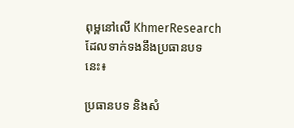ពុម្ពនៅលើ KhmerResearch ដែលទាក់ទងនឹងប្រធានបទនេះ៖

ប្រធានបទ និងសំ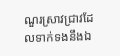ណួរស្រាវជ្រាវដែលទាក់ទងនឹងឯ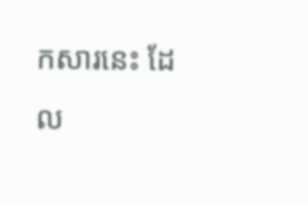កសារនេះ ដែល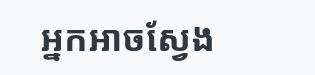អ្នកអាចស្វែង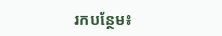រកបន្ថែម៖